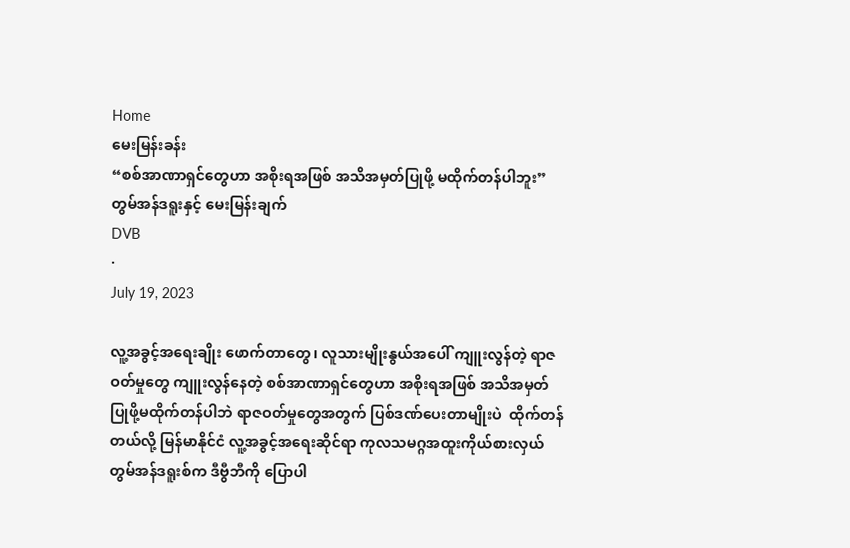Home
မေးမြန်းခန်း
“စစ်အာဏာရှင်တွေဟာ အစိုးရအဖြစ် အသိအမှတ်ပြုဖို့ မထိုက်တန်ပါဘူး” တွမ်အန်ဒရူးနှင့် မေးမြန်းချက်
DVB
·
July 19, 2023

လူ့အခွင့်အရေးချိုး ဖောက်တာတွေ၊ လူသားမျိုးနွယ်အပေါ် ကျူးလွန်တဲ့ ရာဇဝတ်မှုတွေ ကျူးလွန်နေတဲ့ စစ်အာဏာရှင်တွေဟာ အစိုးရအဖြစ် အသိအမှတ်ပြုဖို့မထိုက်တန်ပါဘဲ ရာဇဝတ်မှုတွေအတွက် ပြစ်ဒဏ်ပေးတာမျိုးပဲ  ထိုက်တန်တယ်လို့ မြန်မာနိုင်ငံ လူ့အခွင့်အရေးဆိုင်ရာ ကုလသမဂ္ဂအထူးကိုယ်စားလှယ် တွမ်အန်ဒရူးစ်က ဒီဗွီဘီကို ပြောပါ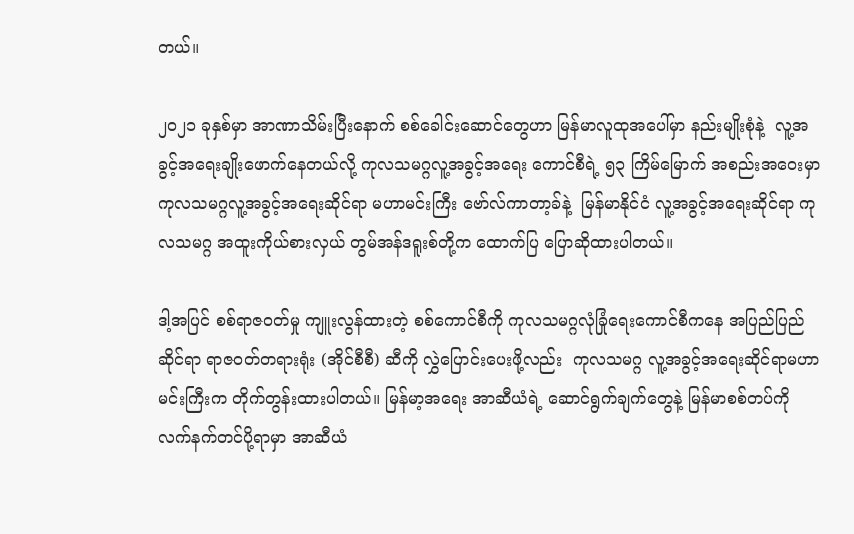တယ်။

၂၀၂၁ ခုနှစ်မှာ အာဏာသိမ်းပြီးနောက် စစ်ခေါင်းဆောင်တွေဟာ မြန်မာလူထုအပေါ်မှာ နည်းမျိုးစုံနဲ့  လူ့အခွင့်အရေးချိုးဖောက်နေတယ်လို့ ကုလသမဂ္ဂလူ့အခွင့်အရေး ကောင်စီရဲ့ ၅၃ ကြိမ်မြောက် အစည်းအဝေးမှာ ကုလသမဂ္ဂလူ့အခွင့်အရေးဆိုင်ရာ မဟာမင်းကြီး ဗော်လ်ကာတာ့ခ်နဲ့  မြန်မာနိုင်ငံ လူ့အခွင့်အရေးဆိုင်ရာ ကုလသမဂ္ဂ အထူးကိုယ်စားလှယ် တွမ်အန်ဒရူးစ်တို့က ထောက်ပြ ပြောဆိုထားပါတယ်။

ဒါ့အပြင် စစ်ရာဇဝတ်မှု ကျူးလွန်ထားတဲ့ စစ်ကောင်စီကို ကုလသမဂ္ဂလုံခြုံရေးကောင်စီကနေ အပြည်ပြည်ဆိုင်ရာ ရာဇဝတ်တရားရုံး (အိုင်စီစီ) ဆီကို လွှဲပြောင်းပေးဖို့လည်း  ကုလသမဂ္ဂ လူ့အခွင့်အရေးဆိုင်ရာမဟာမင်းကြီးက တိုက်တွန်းထားပါတယ်။ မြန်မာ့အရေး အာဆီယံရဲ့ ဆောင်ရွက်ချက်တွေနဲ့ မြန်မာစစ်တပ်ကို လက်နက်တင်ပို့ရာမှာ အာဆီယံ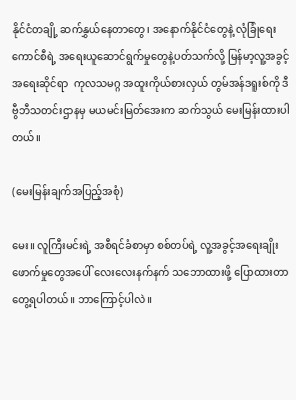နိုင်ငံတချို့ ဆက်နွှယ်နေတာတွေ၊ အနောက်နိုင်ငံတွေနဲ့ လုံခြုံရေးကောင်စီရဲ့ အရေးယူဆောင်ရွက်မှုတွေနဲ့ပတ်သက်လို့ မြန်မာ့လူ့အခွင့်အရေးဆိုင်ရာ  ကုလသမဂ္ဂ အထူးကိုယ်စားလှယ် တွမ်အန်ဒရူးစ်ကို ဒီဗွီဘီသတင်းဌာနမှ မယမင်းမြတ်အေးက ဆက်သွယ် မေးမြန်းထားပါတယ်။

(မေးမြန်းချက်အပြည့်အစုံ)

မေး။ လူကြီးမင်းရဲ့ အစီရင်ခံစာမှာ စစ်တပ်ရဲ့ လူ့အခွင့်အရေးချိုးဖောက်မှုတွေအပေါ် လေးလေးနက်နက် သဘောထားဖို့ ပြောထားတာတွေ့ရပါတယ်။ ဘာကြောင့်ပါလဲ။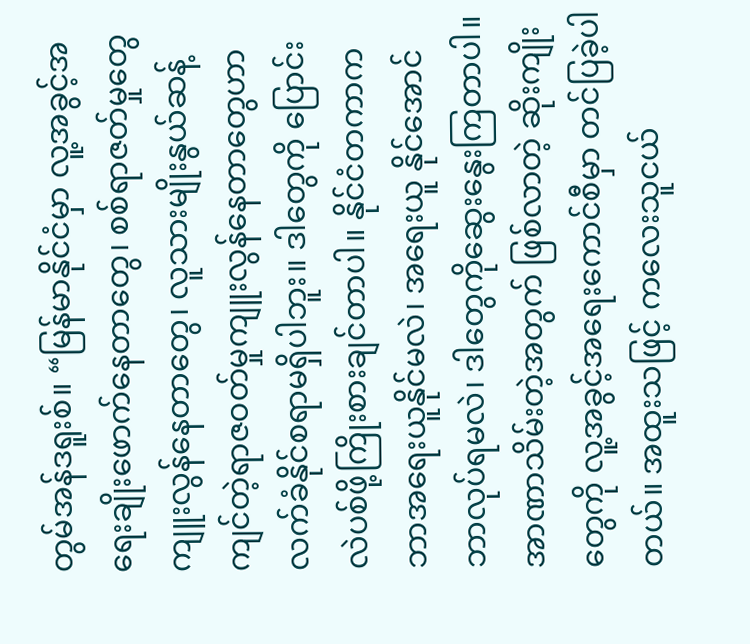တွမ်အန်ဒရူးစ်။ “မြန်မာနိုင်ငံမှာ လူ့အခွင့်အရေးချိုးဖောက်နေတာတွေ၊ စစ်ရာဇတ်မှုတွေ ကျူးလွန်နေတာတွေ၊ လူသားမျိုးနွယ်ဆန့်ကျင်တဲ့ရာဇဝတ်မှုကျူးလွန်နေတာတွေဟာ လက်ခံနိုင်စရာမရှိပါဘူး။ ဒါတွေကို ပြောင်းလဲပစ်ဖို့ကြိုးစားချင်တာပါ။ နိုင်ငံတကာက ဘာအရေးယူနိုင်မလဲ၊ အရေးယူ နိုင်အောင် ဘာလုပ်ရမလဲ၊ ဒါတွေကိုဆွေးနွေးကြတာပါ။  အာဏာသိမ်းတဲ့အတွက် ဖြစ်လာတဲ့ ဆိုးကျိုးတွေကို လူ့အခွင့်အရေးကောင်စီမှာ တင်ပြခဲ့ပါတယ်။ အထူးသဖြင့် ကလေးသူငယ်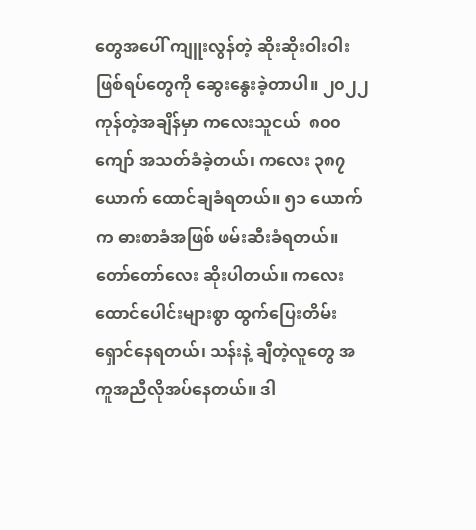တွေအပေါ် ကျူးလွန်တဲ့ ဆိုးဆိုးဝါးဝါး ဖြစ်ရပ်တွေကို ဆွေးနွေးခဲ့တာပါ။ ၂၀၂၂ ကုန်တဲ့အချိန်မှာ ကလေးသူငယ်  ၈၀၀ ကျော် အသတ်ခံခဲ့တယ်၊ ကလေး ၃၈၇ ယောက် ထောင်ချခံရတယ်။ ၅၁ ယောက်က ဓားစာခံအဖြစ် ဖမ်းဆီးခံရတယ်။ တော်တော်လေး ဆိုးပါတယ်။ ကလေးထောင်ပေါင်းများစွာ ထွက်ပြေးတိမ်းရှောင်နေရတယ်၊ သန်းနဲ့ ချီတဲ့လူတွေ အကူအညီလိုအပ်နေတယ်။ ဒါ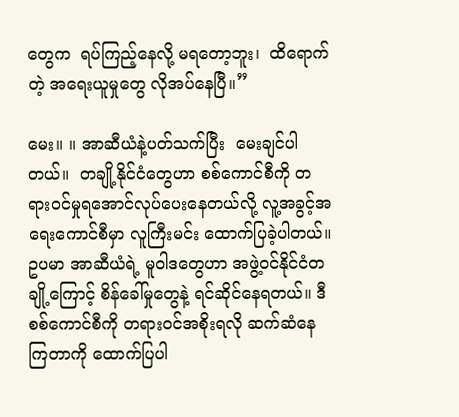တွေက  ရပ်ကြည့်နေလို့ မရတော့ဘူး၊  ထိရောက်တဲ့ အရေးယူမှုတွေ လိုအပ်နေပြီ။”

မေး။ ။ အာဆီယံနဲ့ပတ်သက်ပြီး  မေးချင်ပါတယ်။  တချို့နိုင်ငံတွေဟာ စစ်ကောင်စီကို တရားဝင်မှုရအောင်လုပ်ပေးနေတယ်လို့ လူ့အခွင့်အရေးကောင်စီမှာ လူကြီးမင်း ထောက်ပြခဲ့ပါတယ်။ ဥပမာ အာဆီယံရဲ့ မူဝါဒတွေဟာ အဖွဲ့ဝင်နိုင်ငံတချို့ကြောင့် စိန်ခေါ်မှုတွေနဲ့ ရင်ဆိုင်နေရတယ်။ ဒီစစ်ကောင်စီကို တရားဝင်အစိုးရလို ဆက်ဆံနေကြတာကို ထောက်ပြပါ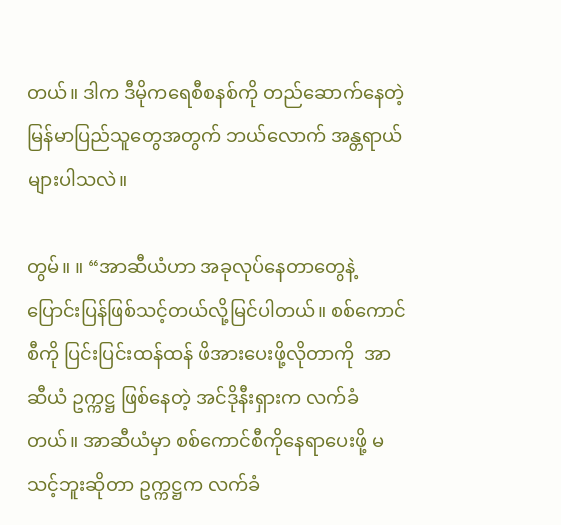တယ်။ ဒါက ဒီမိုကရေစီစနစ်ကို တည်ဆောက်နေတဲ့ မြန်မာပြည်သူတွေအတွက် ဘယ်လောက် အန္တရာယ်များပါသလဲ။

တွမ်။ ။ “အာဆီယံဟာ အခုလုပ်နေတာတွေနဲ့ ပြောင်းပြန်ဖြစ်သင့်တယ်လို့မြင်ပါတယ်။ စစ်ကောင်စီကို ပြင်းပြင်းထန်ထန် ဖိအားပေးဖို့လိုတာကို  အာဆီယံ ဥက္ကဋ္ဌ ဖြစ်နေတဲ့ အင်ဒိုနီးရှားက လက်ခံတယ်။ အာဆီယံမှာ စစ်ကောင်စီကိုနေရာပေးဖို့ မသင့်ဘူးဆိုတာ ဥက္ကဋ္ဌက လက်ခံ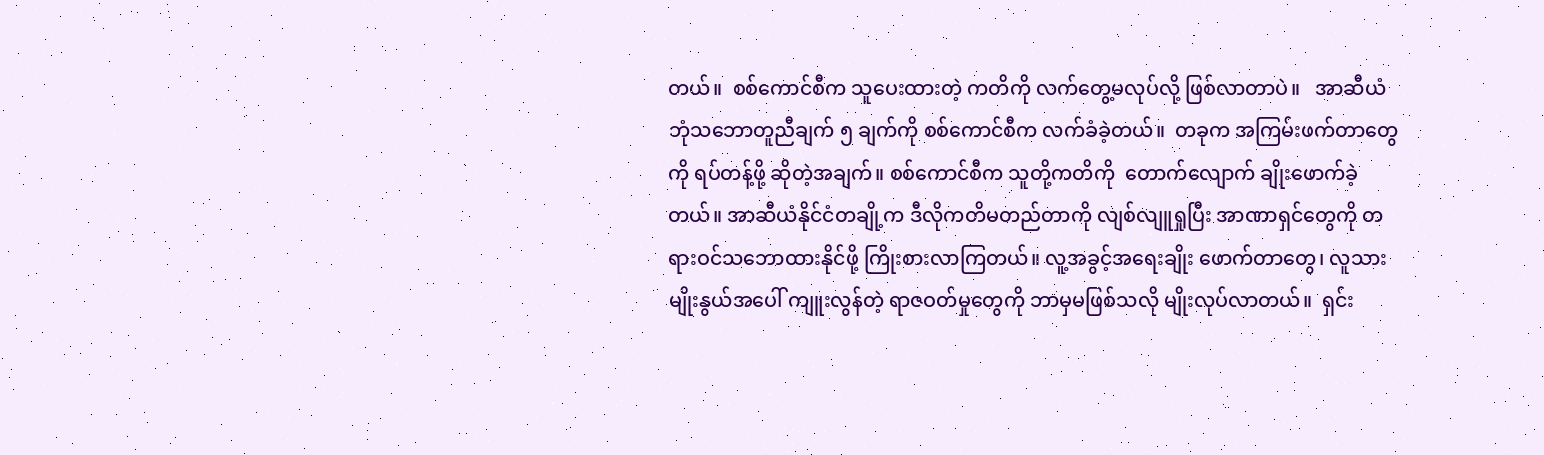တယ်။  စစ်ကောင်စီက သူပေးထားတဲ့ ကတိကို လက်တွေ့မလုပ်လို့ ဖြစ်လာတာပဲ။   အာဆီယံ ဘုံသဘောတူညီချက် ၅ ချက်ကို စစ်ကောင်စီက လက်ခံခဲ့တယ်။  တခုက အကြမ်းဖက်တာတွေကို ရပ်တန့်ဖို့ ဆိုတဲ့အချက်။ စစ်ကောင်စီက သူတို့ကတိကို  တောက်လျောက် ချိုးဖောက်ခဲ့တယ်။ အာဆီယံနိုင်ငံတချို့က ဒီလိုကတိမတည်တာကို လျစ်လျူရှုပြီး အာဏာရှင်တွေကို တရားဝင်သဘောထားနိုင်ဖို့ ကြိုးစားလာကြတယ်။ လူ့အခွင့်အရေးချိုး ဖောက်တာတွေ၊ လူသားမျိုးနွယ်အပေါ် ကျူးလွန်တဲ့ ရာဇဝတ်မှုတွေကို ဘာမှမဖြစ်သလို မျိုးလုပ်လာတယ်။  ရှင်း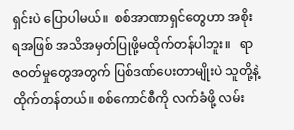ရှင်းပဲ ပြောပါမယ်။  စစ်အာဏာရှင်တွေဟာ အစိုးရအဖြစ် အသိအမှတ်ပြုဖို့မထိုက်တန်ပါဘူး။   ရာဇဝတ်မှုတွေအတွက် ပြစ်ဒဏ်ပေးတာမျိုးပဲ သူတို့နဲ့ ထိုက်တန်တယ်။ စစ်ကောင်စီကို လက်ခံဖို့ လမ်း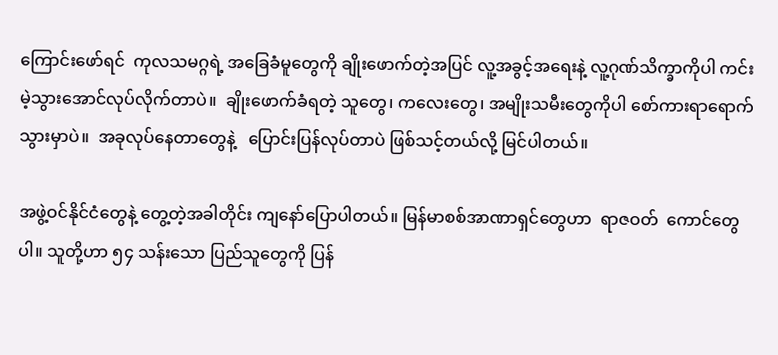ကြောင်းဖော်ရင်  ကုလသမဂ္ဂရဲ့ အခြေခံမူတွေကို ချိုးဖောက်တဲ့အပြင် လူ့အခွင့်အရေးနဲ့ လူ့ဂုဏ်သိက္ခာကိုပါ ကင်းမဲ့သွားအောင်လုပ်လိုက်တာပဲ။  ချိုးဖောက်ခံရတဲ့ သူတွေ၊ ကလေးတွေ၊ အမျိုးသမီးတွေကိုပါ စော်ကားရာရောက်သွားမှာပဲ။  အခုလုပ်နေတာတွေနဲ့   ပြောင်းပြန်လုပ်တာပဲ ဖြစ်သင့်တယ်လို့ မြင်ပါတယ်။

အဖွဲ့ဝင်နိုင်ငံတွေနဲ့ တွေ့တဲ့အခါတိုင်း ကျနော်ပြောပါတယ်။ မြန်မာစစ်အာဏာရှင်တွေဟာ  ရာဇဝတ်  ကောင်တွေပါ။ သူတို့ဟာ ၅၄ သန်းသော ပြည်သူတွေကို ပြန်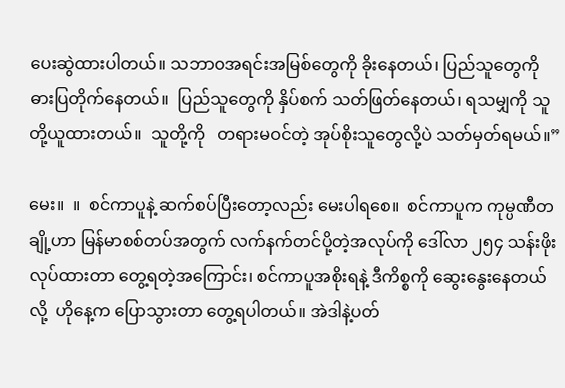ပေးဆွဲထားပါတယ်။ သဘာ၀အရင်းအမြစ်တွေကို ခိုးနေတယ်၊ ပြည်သူတွေကို ဓားပြတိုက်နေတယ်။  ပြည်သူတွေကို နှိပ်စက် သတ်ဖြတ်နေတယ်၊ ရသမျှကို သူတို့ယူထားတယ်။  သူတို့ကို   တရားမဝင်တဲ့ အုပ်စိုးသူတွေလို့ပဲ သတ်မှတ်ရမယ်။”

မေး။  ။  စင်ကာပူနဲ့ ဆက်စပ်ပြီးတော့လည်း မေးပါရစေ။  စင်ကာပူက ကုမ္ပဏီတချို့ဟာ မြန်မာစစ်တပ်အတွက် လက်နက်တင်ပို့တဲ့အလုပ်ကို ဒေါ်လာ ၂၅၄ သန်းဖိုးလုပ်ထားတာ တွေ့ရတဲ့အကြောင်း၊ စင်ကာပူအစိုးရနဲ့ ဒီကိစ္စကို ဆွေးနွေးနေတယ်လို့  ဟိုနေ့က ပြောသွားတာ တွေ့ရပါတယ်။ အဲဒါနဲ့ပတ်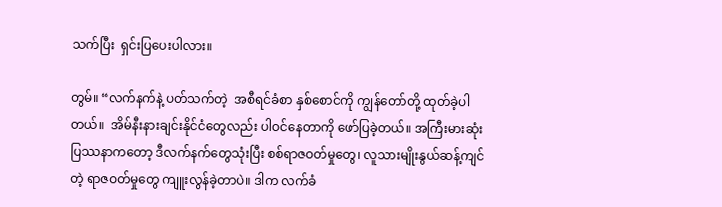သက်ပြီး  ရှင်းပြပေးပါလား။

တွမ်။ “လက်နက်နဲ့ ပတ်သက်တဲ့  အစီရင်ခံစာ နှစ်စောင်ကို ကျွန်တော်တို့ ထုတ်ခဲ့ပါတယ်။  အိမ်နီးနားချင်းနိုင်ငံတွေလည်း ပါဝင်နေတာကို ဖော်ပြခဲ့တယ်။ အကြီးမားဆုံးပြဿနာကတော့ ဒီလက်နက်တွေသုံးပြီး စစ်ရာဇဝတ်မှုတွေ၊ လူသားမျိုးနွယ်ဆန့်ကျင်တဲ့ ရာဇဝတ်မှုတွေ ကျူးလွန်ခဲ့တာပဲ။ ဒါက လက်ခံ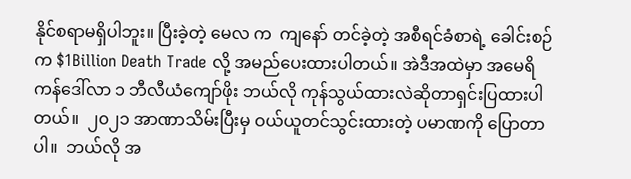နိုင်စရာမရှိပါဘူး။ ပြီးခဲ့တဲ့ မေလ က  ကျနော် တင်ခဲ့တဲ့ အစီရင်ခံစာရဲ့ ခေါင်းစဉ်က $1Billion Death Trade လို့ အမည်ပေးထားပါတယ်။ အဲဒီအထဲမှာ အမေရိကန်ဒေါ်လာ ၁ ဘီလီယံကျော်ဖိုး ဘယ်လို ကုန်သွယ်ထားလဲဆိုတာရှင်းပြထားပါတယ်။  ၂၀၂၁ အာဏာသိမ်းပြီးမှ ဝယ်ယူတင်သွင်းထားတဲ့ ပမာဏကို ပြောတာပါ။  ဘယ်လို အ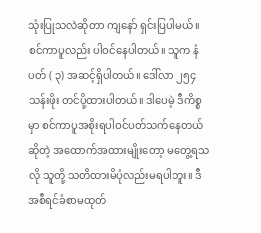သုံးပြုသလဲဆိုတာ ကျနော် ရှင်းပြပါမယ်။  စင်ကာပူလည်း ပါဝင်နေပါတယ်။ သူက နံပတ် ( ၃) အဆင့်ရှိပါတယ်။ ဒေါ်လာ ၂၅၄ သန်းဖိုး တင်ပို့ထားပါတယ်။ ဒါပေမဲ့ ဒီကိစ္စမှာ စင်ကာပူအစိုးရပါဝင်ပတ်သက်နေတယ်ဆိုတဲ့ အထောက်အထားမျိုးတော့ မတွေ့ရသလို သူတို့ သတိထားမိပုံလည်းမရပါဘူး။ ဒီအစီရင်ခံစာမထုတ်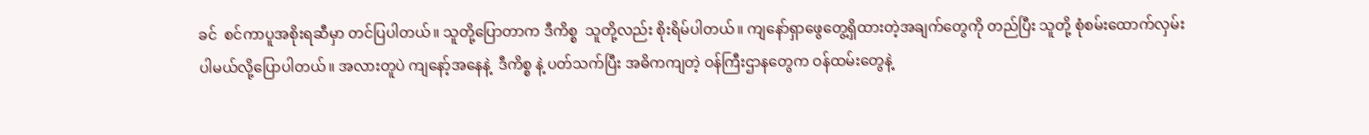ခင်  စင်ကာပူအစိုးရဆီမှာ တင်ပြပါတယ်။ သူတို့ပြောတာက ဒီကိစ္စ  သူတို့လည်း စိုးရိမ်ပါတယ်။ ကျနော်ရှာဖွေတွေ့ရှိထားတဲ့အချက်တွေကို တည်ပြီး သူတို့ စုံစမ်းထောက်လှမ်းပါမယ်လို့ပြောပါတယ်။ အလားတူပဲ ကျနော့်အနေနဲ့  ဒီကိစ္စ နဲ့ ပတ်သက်ပြီး အဓိကကျတဲ့ ဝန်ကြီးဌာနတွေက ဝန်ထမ်းတွေနဲ့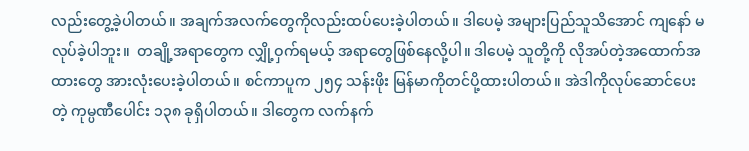လည်းတွေ့ခဲ့ပါတယ်။ အချက်အလက်တွေကိုလည်းထပ်ပေးခဲ့ပါတယ်။ ဒါပေမဲ့ အများပြည်သူသိအောင် ကျနော် မလုပ်ခဲ့ပါဘူး။  တချို့အရာတွေက လျှို့ဝှက်ရမယ့် အရာတွေဖြစ်နေလို့ပါ။ ဒါပေမဲ့ သူတို့ကို လိုအပ်တဲ့အထောက်အထားတွေ အားလုံးပေးခဲ့ပါတယ်။ စင်ကာပူက ၂၅၄ သန်းဖိုး မြန်မာကိုတင်ပို့ထားပါတယ်။ အဲဒါကိုလုပ်ဆောင်ပေးတဲ့ ကုမ္ပဏီပေါင်း ၁၃၈ ခုရှိပါတယ်။ ဒါတွေက လက်နက်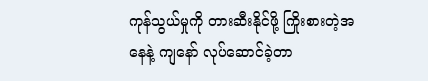ကုန်သွယ်မှုကို တားဆီးနိုင်ဖို့ ကြိုးစားတဲ့အနေနဲ့ ကျနော် လုပ်ဆောင်ခဲ့တာ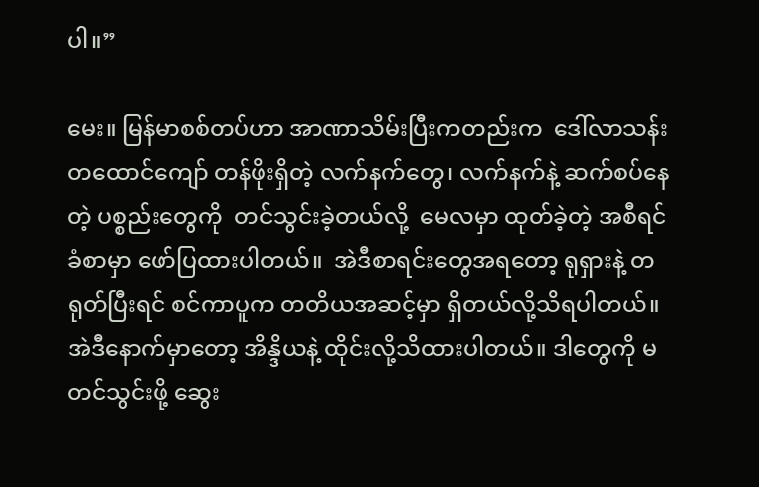ပါ။”

မေး။ မြန်မာစစ်တပ်ဟာ အာဏာသိမ်းပြီးကတည်းက  ဒေါ်လာသန်းတထောင်ကျော် တန်ဖိုးရှိတဲ့ လက်နက်တွေ၊ လက်နက်နဲ့ ဆက်စပ်နေတဲ့ ပစ္စည်းတွေကို  တင်သွင်းခဲ့တယ်လို့  မေလမှာ ထုတ်ခဲ့တဲ့ အစီရင်ခံစာမှာ ဖော်ပြထားပါတယ်။  အဲဒီစာရင်းတွေအရတော့ ရုရှားနဲ့ တရုတ်ပြီးရင် စင်ကာပူက တတိယအဆင့်မှာ ရှိတယ်လို့သိရပါတယ်။ အဲဒီနောက်မှာတော့ အိန္ဒိယနဲ့ ထိုင်းလို့သိထားပါတယ်။ ဒါတွေကို မတင်သွင်းဖို့ ဆွေး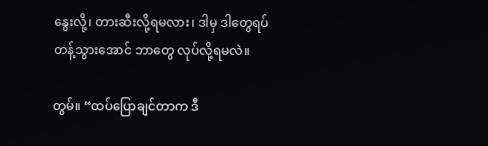နွေးလို့၊ တားဆီးလို့ရမလား၊ ဒါမှ ဒါတွေရပ်တန့်သွားအောင် ဘာတွေ လုပ်လို့ရမလဲ။

တွမ်။ “ထပ်ပြောချင်တာက ဒီ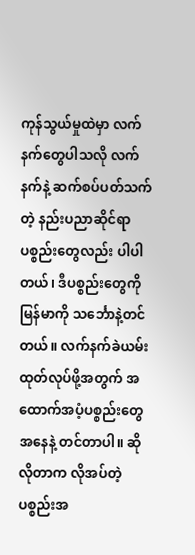ကုန်သွယ်မှုထဲမှာ လက်နက်တွေပါသလို လက်နက်နဲ့ ဆက်စပ်ပတ်သက်တဲ့ နည်းပညာဆိုင်ရာပစ္စည်းတွေလည်း ပါပါတယ်၊ ဒီပစ္စည်းတွေကို မြန်မာကို သင်္ဘောနဲ့တင်တယ်။ လက်နက်ခဲယမ်း ထုတ်လုပ်ဖို့အတွက် အထောက်အပံ့ပစ္စည်းတွေ အနေနဲ့ တင်တာပါ။ ဆိုလိုတာက လိုအပ်တဲ့ ပစ္စည်းအ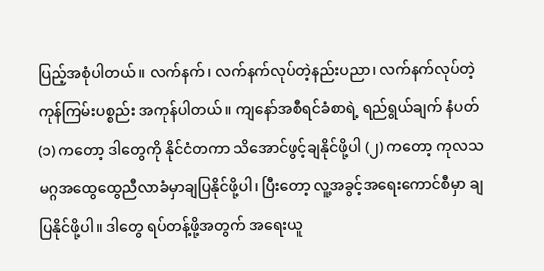ပြည့်အစုံပါတယ်။ လက်နက်၊ လက်နက်လုပ်တဲ့နည်းပညာ၊ လက်နက်လုပ်တဲ့ ကုန်ကြမ်းပစ္စည်း အကုန်ပါတယ်။ ကျနော်အစီရင်ခံစာရဲ့ ရည်ရွယ်ချက် နံပတ် (၁) ကတော့ ဒါတွေကို နိုင်ငံတကာ သိအောင်ဖွင့်ချနိုင်ဖို့ပါ (၂) ကတော့ ကုလသမဂ္ဂအထွေထွေညီလာခံမှာချပြနိုင်ဖို့ပါ၊ ပြီးတော့ လူ့အခွင့်အရေးကောင်စီမှာ ချပြနိုင်ဖို့ပါ။ ဒါတွေ ရပ်တန့်ဖို့အတွက် အရေးယူ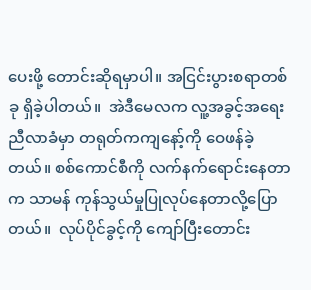ပေးဖို့ တောင်းဆိုရမှာပါ။ အငြင်းပွားစရာတစ်ခု ရှိခဲ့ပါတယ်။  အဲဒီမေလက လူ့အခွင့်အရေးညီလာခံမှာ တရုတ်ကကျနော့်ကို ဝေဖန်ခဲ့တယ်။ စစ်ကောင်စီကို လက်နက်ရောင်းနေတာက သာမန် ကုန်သွယ်မှုပြုလုပ်နေတာလို့ပြောတယ်။  လုပ်ပိုင်ခွင့်ကို ကျော်ပြီးတောင်း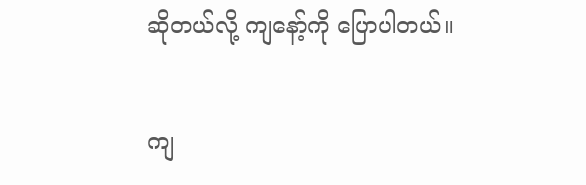ဆိုတယ်လို့ ကျနော့်ကို ပြောပါတယ်။

ကျ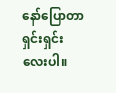နော်ပြောတာ ရှင်းရှင်းလေးပါ။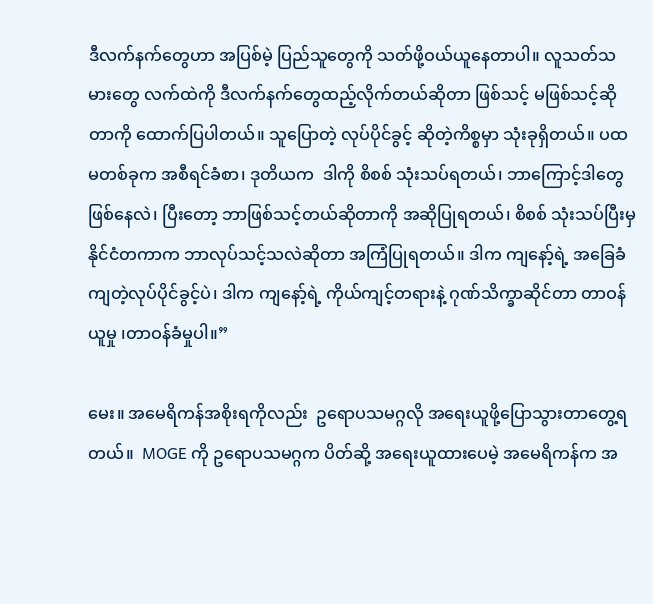ဒီလက်နက်တွေဟာ အပြစ်မဲ့ ပြည်သူတွေကို သတ်ဖို့ဝယ်ယူနေတာပါ။ လူသတ်သမားတွေ လက်ထဲကို ဒီလက်နက်တွေထည့်လိုက်တယ်ဆိုတာ ဖြစ်သင့် မဖြစ်သင့်ဆိုတာကို ထောက်ပြပါတယ်။ သူပြောတဲ့ လုပ်ပိုင်ခွင့် ဆိုတဲ့ကိစ္စမှာ သုံးခုရှိတယ်။ ပထမတစ်ခုက အစီရင်ခံစာ၊ ဒုတိယက  ဒါကို စိစစ် သုံးသပ်ရတယ်၊ ဘာကြောင့်ဒါတွေဖြစ်နေလဲ၊ ပြီးတော့ ဘာဖြစ်သင့်တယ်ဆိုတာကို အဆိုပြုရတယ်၊ စိစစ် သုံးသပ်ပြီးမှ  နိုင်ငံတကာက ဘာလုပ်သင့်သလဲဆိုတာ အကြံပြုရတယ်။ ဒါက ကျနော့်ရဲ့ အခြေခံကျတဲ့လုပ်ပိုင်ခွင့်ပဲ၊ ဒါက ကျနော့်ရဲ့ ကိုယ်ကျင့်တရားနဲ့ ဂုဏ်သိက္ခာဆိုင်တာ တာဝန်ယူမှု ၊တာဝန်ခံမှုပါ။”

မေး။ အမေရိကန်အစိုးရကိုလည်း  ဥရောပသမဂ္ဂလို အရေးယူဖို့ပြောသွားတာတွေ့ရတယ်။  MOGE ကို ဥရောပသမဂ္ဂက ပိတ်ဆို့ အရေးယူထားပေမဲ့ အမေရိကန်က အ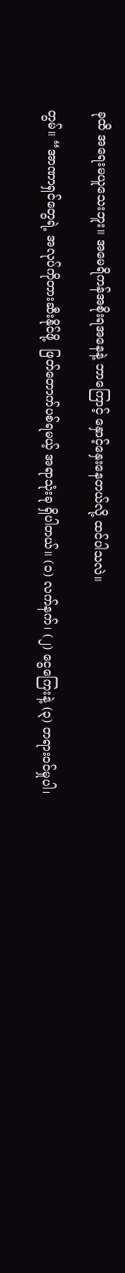ခုထိ အရေးမယူသေးဘူး။ အမေရိကန်အစိုးရအနေနဲ့ ဘာကြောင့် နှောင့်နှေးနေတယ်လို့ ထင်ပါသလဲ။

တွမ်။ “အာဏာရှင်တွေရဲ့ အလုပ်ကိုတားဆီးနိုင်ဖို့  ဖြတ်တောက်ပစ်ရမယ့် အရာသုံးခု ရှိပါတယ်။ (၁) လက်နက်၊ (၂) ငွေကြေးနဲ့ (၃) တရားဝင်မှုပါ၊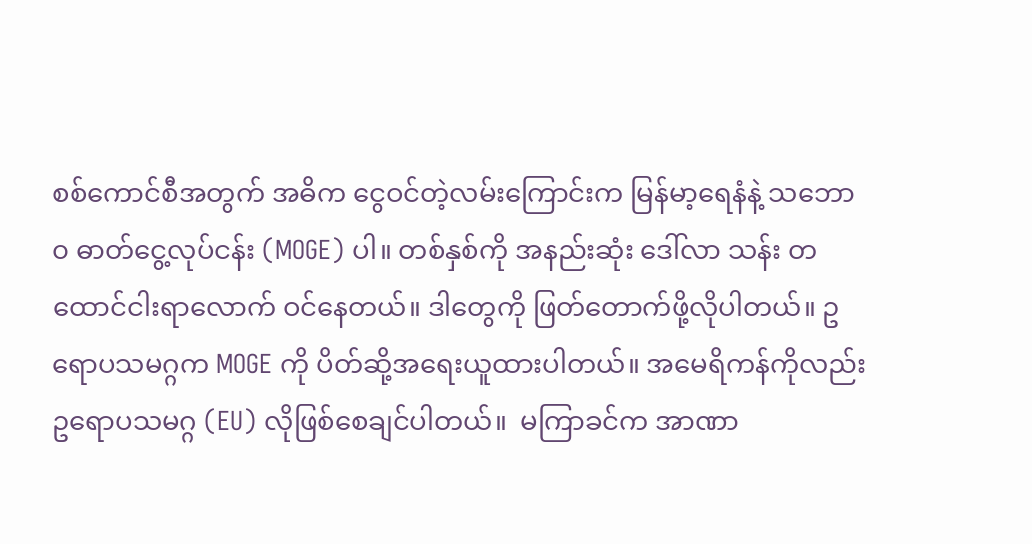စစ်ကောင်စီအတွက် အဓိက ငွေဝင်တဲ့လမ်းကြောင်းက မြန်မာ့ရေနံနဲ့ သဘော၀ ဓာတ်ငွေ့လုပ်ငန်း (MOGE) ပါ။ တစ်နှစ်ကို အနည်းဆုံး ဒေါ်လာ သန်း တထောင်ငါးရာလောက် ဝင်နေတယ်။ ဒါတွေကို ဖြတ်တောက်ဖို့လိုပါတယ်။ ဥရောပသမဂ္ဂက MOGE ကို ပိတ်ဆို့အရေးယူထားပါတယ်။ အမေရိကန်ကိုလည်း  ဥရောပသမဂ္ဂ (EU) လိုဖြစ်စေချင်ပါတယ်။  မကြာခင်က အာဏာ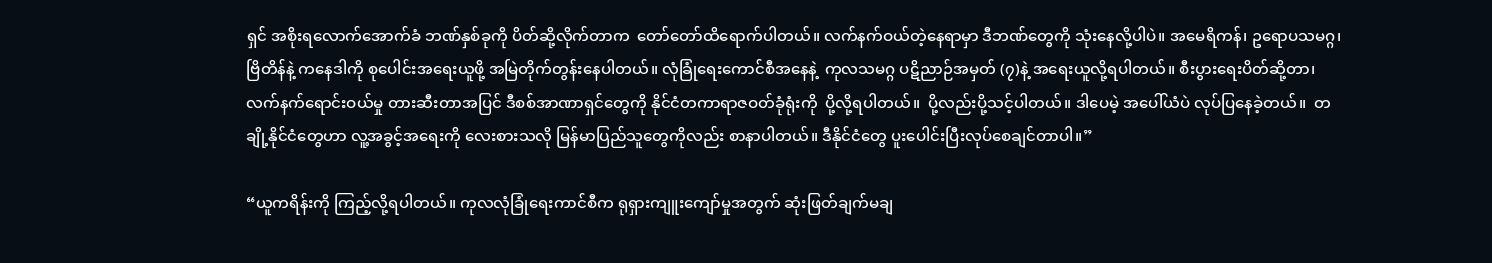ရှင် အစိုးရလောက်အောက်ခံ ဘဏ်နှစ်ခုကို ပိတ်ဆို့လိုက်တာက  တော်တော်ထိရောက်ပါတယ်။ လက်နက်ဝယ်တဲ့နေရာမှာ ဒီဘဏ်တွေကို သုံးနေလို့ပါပဲ။ အမေရိကန်၊ ဥရောပသမဂ္ဂ၊ ဗြိတိန်နဲ့ ကနေဒါကို စုပေါင်းအရေးယူဖို့ အမြဲတိုက်တွန်းနေပါတယ်။ လုံခြုံရေးကောင်စီအနေနဲ့  ကုလသမဂ္ဂ ပဋိညာဉ်အမှတ် (၇)နဲ့ အရေးယူလို့ရပါတယ်။ စီးပွားရေးပိတ်ဆို့တာ၊ လက်နက်ရောင်းဝယ်မှု တားဆီးတာအပြင် ဒီစစ်အာဏာရှင်တွေကို နိုင်ငံတကာရာဇဝတ်ခုံရုံးကို  ပို့လို့ရပါတယ်။  ပို့လည်းပို့သင့်ပါတယ်။ ဒါပေမဲ့ အပေါ်ယံပဲ လုပ်ပြနေခဲ့တယ်။  တချို့နိုင်ငံတွေဟာ လူ့အခွင့်အရေးကို လေးစားသလို မြန်မာပြည်သူတွေကိုလည်း စာနာပါတယ်။ ဒီနိုင်ငံတွေ ပူးပေါင်းပြီးလုပ်စေချင်တာပါ။”

“ယူကရိန်းကို ကြည့်လို့ရပါတယ်။ ကုလလုံခြုံရေးကာင်စီက ရုရှားကျူးကျော်မှုအတွက် ဆုံးဖြတ်ချက်မချ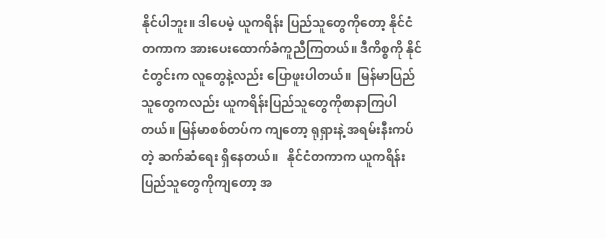နိုင်ပါဘူး။ ဒါပေမဲ့ ယူကရိန်း ပြည်သူတွေကိုတော့ နိုင်ငံတကာက အားပေးထောက်ခံကူညီကြတယ်။ ဒီကိစ္စကို နိုင်ငံတွင်းက လူတွေနဲ့လည်း ပြောဖူးပါတယ်။  မြန်မာပြည်သူတွေကလည်း ယူကရိန်းပြည်သူတွေကိုစာနာကြပါတယ်။ မြန်မာစစ်တပ်က ကျတော့ ရုရှားနဲ့ အရမ်းနီးကပ်တဲ့ ဆက်ဆံရေး ရှိနေတယ်။   နိုင်ငံတကာက ယူကရိန်းပြည်သူတွေကိုကျတော့ အ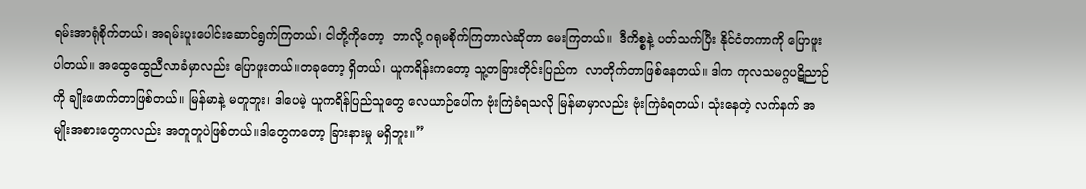ရမ်းအာရုံစိုက်တယ်၊ အရမ်းပူးပေါင်းဆောင်ရွက်ကြတယ်၊ ငါတို့ကိုတော့  ဘာလို့ ဂရုမစိုက်ကြတာလဲဆိုတာ မေးကြတယ်။  ဒီကိစ္စနဲ့ ပတ်သက်ပြီး နိုင်ငံတကာကို ပြောဖူးပါတယ်။ အထွေထွေညီလာခံမှာလည်း ပြောဖူးတယ်။တခုတော့ ရှိတယ်၊ ယူကရိန်းကတော့ သူ့တခြားတိုင်းပြည်က  လာတိုက်တာဖြစ်နေတယ်။ ဒါက ကုလသမဂ္ဂပဋိညာဉ်ကို ချိုးဖောက်တာဖြစ်တယ်။ မြန်မာနဲ့ မတူဘူး၊ ဒါပေမဲ့ ယူကရိန်ပြည်သူတွေ လေယာဉ်ပေါ်က ဗုံးကြဲခံရသလို မြန်မာမှာလည်း ဗုံးကြဲခံရတယ်၊ သုံးနေတဲ့ လက်နက် အမျိုးအစားတွေကလည်း အတူတူပဲဖြစ်တယ်။ဒါတွေကတော့ ခြားနားမှု မရှိဘူး။”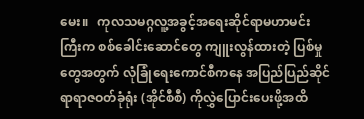မေး။   ကုလသမဂ္ဂလူ့အခွင့်အရေးဆိုင်ရာမဟာမင်းကြီးက စစ်ခေါင်းဆောင်တွေ ကျူးလွန်ထားတဲ့ ပြစ်မှုတွေအတွက် လုံခြုံရေးကောင်စီကနေ အပြည်ပြည်ဆိုင်ရာရာဇဝတ်ခုံရုံး (အိုင်စီစီ) ကိုလွှဲပြောင်းပေးဖို့အထိ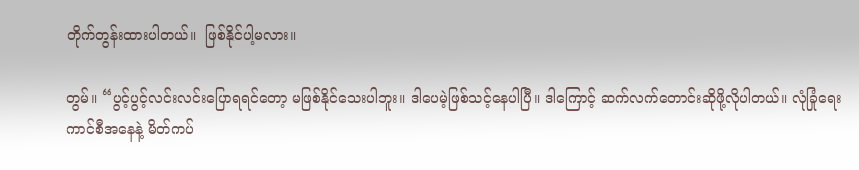တိုက်တွန်းထားပါတယ်။  ဖြစ်နိုင်ပါ့မလား။

တွမ်။ “ပွင့်ပွင့်လင်းလင်းပြောရရင်တော့ မဖြစ်နိုင်သေးပါဘူး။ ဒါပေမဲ့ဖြစ်သင့်နေပါပြီ။ ဒါကြောင့် ဆက်လက်တောင်းဆိုဖို့လိုပါတယ်။ လုံခြုံရေးကာင်စီအနေနဲ့ မိတ်ကပ်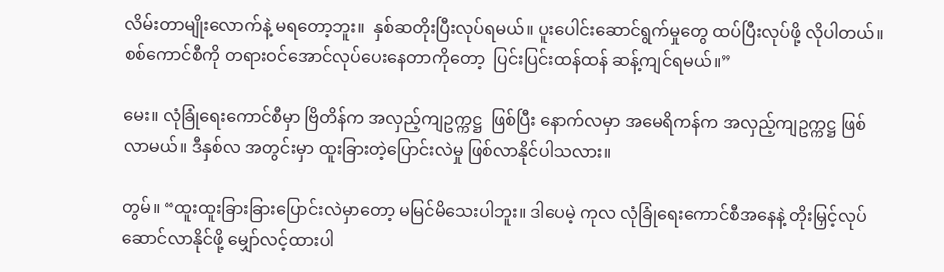လိမ်းတာမျိုးလောက်နဲ့ မရတော့ဘူး။  နှစ်ဆတိုးပြီးလုပ်ရမယ်။ ပူးပေါင်းဆောင်ရွက်မှုတွေ ထပ်ပြီးလုပ်ဖို့ လိုပါတယ်။  စစ်ကောင်စီကို တရားဝင်အောင်လုပ်ပေးနေတာကိုတော့  ပြင်းပြင်းထန်ထန် ဆန့်ကျင်ရမယ်။”

မေး။ လုံခြုံရေးကောင်စီမှာ ဗြိတိန်က အလှည့်ကျဥက္ကဋ္ဌ  ဖြစ်ပြီး နောက်လမှာ အမေရိကန်က အလှည့်ကျဥက္ကဋ္ဌ ဖြစ်လာမယ်။ ဒီနှစ်လ အတွင်းမှာ ထူးခြားတဲ့ပြောင်းလဲမှု ဖြစ်လာနိုင်ပါသလား။

တွမ်။ “ထူးထူးခြားခြားပြောင်းလဲမှာတော့ မမြင်မိသေးပါဘူး။ ဒါပေမဲ့ ကုလ လုံခြုံရေးကောင်စီအနေနဲ့ တိုးမြှင့်လုပ်ဆောင်လာနိုင်ဖို့ မျှော်လင့်ထားပါ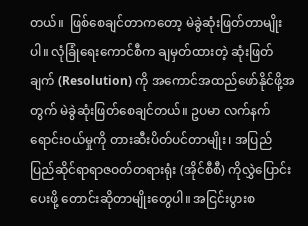တယ်။  ဖြစ်စေချင်တာကတော့ မဲခွဲဆုံးဖြတ်တာမျိုးပါ။ လုံခြုံရေးကောင်စီက ချမှတ်ထားတဲ့ ဆုံးဖြတ်ချက် (Resolution) ကို အကောင်အထည်ဖော်နိုင်ဖို့အတွက် မဲခွဲဆုံးဖြတ်စေချင်တယ်။ ဥပမာ လက်နက်ရောင်းဝယ်မှုကို တားဆီးပိတ်ပင်တာမျိုး၊ အပြည်ပြည်ဆိုင်ရာရာဇဝတ်တရားရုံး (အိုင်စီစီ) ကိုလွှဲပြောင်းပေးဖို့ တောင်းဆိုတာမျိုးတွေပါ။ အငြင်းပွားစ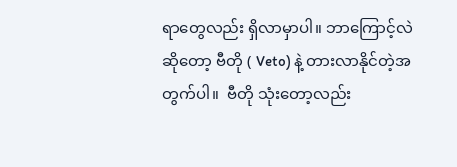ရာတွေလည်း ရှိလာမှာပါ။ ဘာကြောင့်လဲဆိုတော့ ဗီတို ( Veto) နဲ့ တားလာနိုင်တဲ့အတွက်ပါ။  ဗီတို သုံးတော့လည်း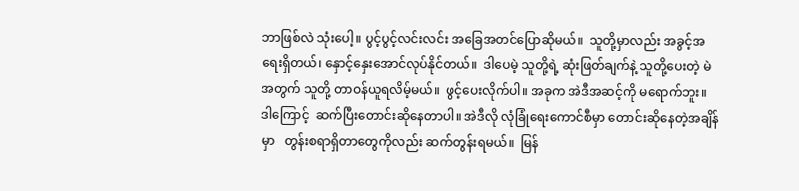ဘာဖြစ်လဲ သုံးပေါ့။ ပွင့်ပွင့်လင်းလင်း အခြေအတင်ပြောဆိုမယ်။  သူတို့မှာလည်း အခွင့်အရေးရှိတယ်၊ နှောင့်နှေးအောင်လုပ်နိုင်တယ်။  ဒါပေမဲ့ သူတို့ရဲ့ ဆုံးဖြတ်ချက်နဲ့ သူတို့ပေးတဲ့ မဲအတွက် သူတို့ တာဝန်ယူရလိမ့်မယ်။  ဖွင့်ပေးလိုက်ပါ။ အခုက အဲဒီအဆင့်ကို မရောက်ဘူး။ ဒါကြောင့်  ဆက်ပြီးတောင်းဆိုနေတာပါ။ အဲဒီလို လုံခြုံရေးကောင်စီမှာ တောင်းဆိုနေတဲ့အချိန်မှာ   တွန်းစရာရှိတာတွေကိုလည်း ဆက်တွန်းရမယ်။  မြန်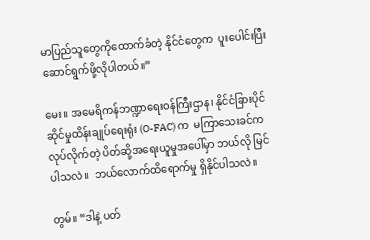မာပြည်သူတွေကိုထောက်ခံတဲ့ နိုင်ငံတွေက  ပူးပေါင်းပြီး ဆောင်ရွက်ဖို့လိုပါတယ်။”

မေး။ အမေရိကန်ဘဏ္ဍာရေးဝန်ကြီးဌာန၊ နိုင်ငံခြားပိုင်ဆိုင်မှုထိန်းချုပ်ရေးရုံး (O-FAC) က  မကြာသေးခင်က လုပ်လိုက်တဲ့ ပိတ်ဆို့အရေးယူမှုအပေါ်မှာ ဘယ်လို မြင်ပါသလဲ။  ဘယ်လောက်ထိရောက်မှု ရှိနိုင်ပါသလဲ။

တွမ်။ “ဒါနဲ့ ပတ်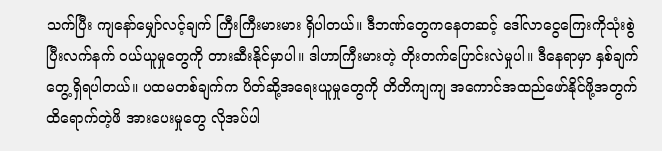သက်ပြီး ကျနော်မျှော်လင့်ချက် ကြီးကြီးမားမား ရှိပါတယ်။ ဒီဘဏ်တွေကနေတဆင့် ဒေါ်လာငွေကြေးကိုသုံးစွဲပြီးလက်နက် ဝယ်ယူမှုတွေကို တားဆီးနိုင်မှာပါ။ ဒါဟာကြီးမားတဲ့ တိုးတက်ပြောင်းလဲမှုပါ။ ဒီနေရာမှာ နှစ်ချက် တွေ့ရှိရပါတယ်။ ပထမတစ်ချက်က ပိတ်ဆို့အရေးယူမှုတွေကို တိတိကျကျ အကောင်အထည်ဖော်နိုင်ဖို့အတွက် ထိရောက်တဲ့ဖိ အားပေးမှုတွေ လိုအပ်ပါ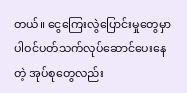တယ်။ ငွေကြေးလွဲပြောင်းမှုတွေမှာ ပါဝင်ပတ်သက်လုပ်ဆောင်ပေးနေတဲ့ အုပ်စုတွေလည်း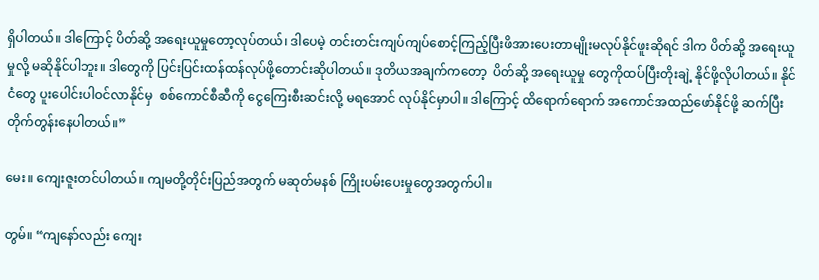ရှိပါတယ်။ ဒါကြောင့် ပိတ်ဆို့ အရေးယူမှုတော့လုပ်တယ်၊ ဒါပေမဲ့ တင်းတင်းကျပ်ကျပ်စောင့်ကြည့်ပြီးဖိအားပေးတာမျိုးမလုပ်နိုင်ဖူးဆိုရင် ဒါက ပိတ်ဆို့ အရေးယူမှုလို့ မဆိုနိုင်ပါဘူး။ ဒါတွေကို ပြင်းပြင်းထန်ထန်လုပ်ဖို့တောင်းဆိုပါတယ်။ ဒုတိယအချက်ကတော့  ပိတ်ဆို့ အရေးယူမှု တွေကိုထပ်ပြီးတိုးချဲ့ နိုင်ဖို့လိုပါတယ်။ နိုင်ငံတွေ ပူးပေါင်းပါဝင်လာနိုင်မှ  စစ်ကောင်စီဆီကို ငွေကြေးစီးဆင်းလို့ မရအောင် လုပ်နိုင်မှာပါ။ ဒါကြောင့် ထိရောက်ရောက် အကောင်အထည်ဖော်နိုင်ဖို့ ဆက်ပြီးတိုက်တွန်းနေပါတယ်။”

မေး။ ကျေးဇူးတင်ပါတယ်။ ကျမတို့တိုင်းပြည်အတွက် မဆုတ်မနစ် ကြိုးပမ်းပေးမှုတွေအတွက်ပါ။

တွမ်။ “ကျနော်လည်း ကျေး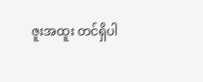ဇူးအထူး တင်ရှိပါ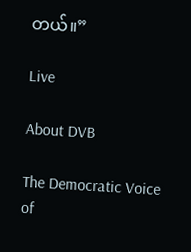တယ်။”

Live

About DVB

The Democratic Voice of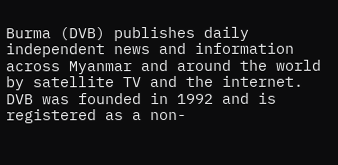Burma (DVB) publishes daily independent news and information across Myanmar and around the world by satellite TV and the internet. DVB was founded in 1992 and is registered as a non-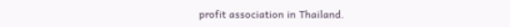profit association in Thailand.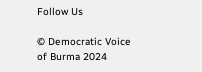Follow Us

© Democratic Voice of Burma 2024